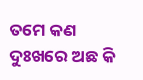ତମେ କଣ ଦୁଃଖରେ ଅଛ କି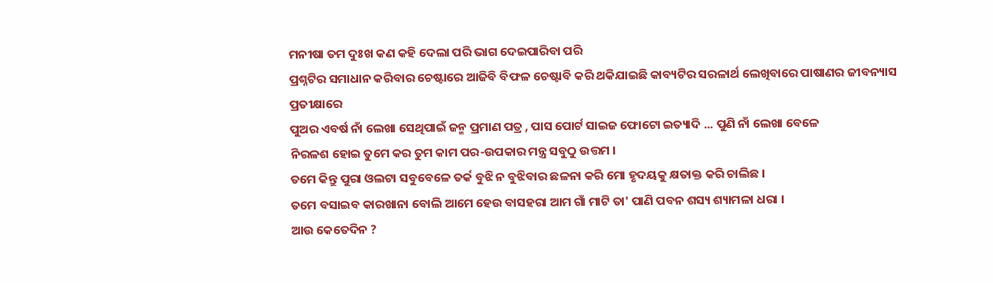ମନୀଷା ତମ ଦୁଃଖ କଣ କହି ଦେଲା ପରି ଭାଗ ଦେଇପାରିବା ପରି
ପ୍ରଶ୍ନଟିର ସମାଧାନ କରିବାର ଚେଷ୍ଟାରେ ଆଜିବି ବିଫଳ ଚେଷ୍ଟାବି କରି ଥକିଯାଇଛି କାବ୍ୟଟିର ସରଳାର୍ଥ ଲେଖିବାରେ ପାଷାଣର ଜୀବନ୍ୟାସ ପ୍ରତୀକ୍ଷାରେ
ପୁଅର ଏବର୍ଷ ନାଁ ଲେଖା ସେଥିପାଇଁ ଜନ୍ମ ପ୍ରମାଣ ପତ୍ର , ପାସ ପୋର୍ଟ ସାଇଜ ଫୋଟୋ ଇତ୍ୟାଦି ... ପୁଣି ନାଁ ଲେଖା ବେଳେ
ନିରଳଶ ହୋଇ ତୁମେ କର ତୁମ କାମ ପର-ଉପକାର ମନ୍ତ୍ର ସବୁଠୁ ଉତ୍ତମ ।
ତମେ କିନ୍ତୁ ପୁରା ଓଲଟା ସବୁବେଳେ ତର୍କ ବୁଝି ନ ବୁଝିବାର ଛଳନା କରି ମୋ ହୃଦୟକୁ କ୍ଷତାକ୍ତ କରି ଚାଲିଛ ।
ତମେ ବସାଇବ କାରଖାନା ବୋଲି ଆମେ ହେଉ ବାସହରା ଆମ ଗାଁ ମାଟି ତା' ପାଣି ପବନ ଶସ୍ୟ ଶ୍ୟାମଳା ଧରା ।
ଆଉ କେତେଦିନ ?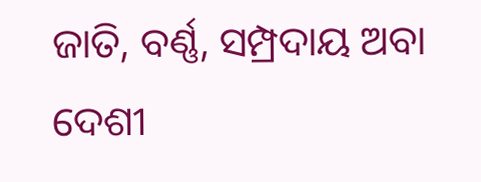ଜାତି, ବର୍ଣ୍ଣ, ସମ୍ପ୍ରଦାୟ ଅବା ଦେଶୀ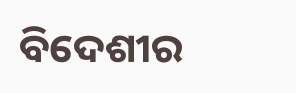ବିଦେଶୀର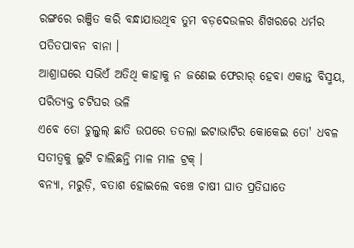ରଙ୍ଗରେ ରଞ୍ଜିତ କରି ବନ୍ଧାଯାଉଥିବ ତୁମ ବଡ଼ଦେଉଳର ଶିଖରରେ ଧର୍ମର ପତିତପାବନ ବାନା ।
ଆଶ୍ରାଘରେ ସଭିଏଁ ଅତିଥି କାହାକୁ ନ ଜଣେଇ ଫେରାର୍ ହେବା ଏକାନ୍ତ ବିସ୍ମୟ, ପରିତ୍ୟକ୍ତ ଚଟିଘର ଭଳି
ଏବେ ତୋ ଚୁଲ୍ବୁଲ୍ ଛାତି ଉପରେ ତତଲା ଇଟାଭାଟିର କୋକେଇ ତୋ' ଧବଳ ସତୀତ୍ୱକୁ ଲୁଟି ଚାଲିଛନ୍ତି ମାଳ ମାଳ ଟ୍ରକ୍ ।
ବନ୍ୟା, ମରୁଡ଼ି, ବତାଶ ହୋଇଲେ ବଞ୍ଚେ ଚାଷୀ ଘାତ ପ୍ରତିଘାତେ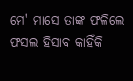ମେ' ମାସେ ତାଙ୍କ ଫଳିଲେ ଫସଲ ହିସାବ କାହିଁକି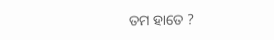ତମ ହାତେ ?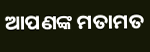ଆପଣଙ୍କ ମତାମତ